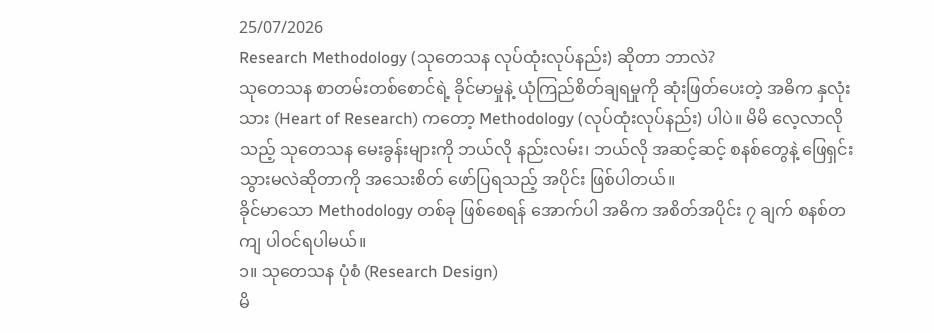25/07/2026
Research Methodology (သုတေသန လုပ်ထုံးလုပ်နည်း) ဆိုတာ ဘာလဲ?
သုတေသန စာတမ်းတစ်စောင်ရဲ့ ခိုင်မာမှုနဲ့ ယုံကြည်စိတ်ချရမှုကို ဆုံးဖြတ်ပေးတဲ့ အဓိက နှလုံးသား (Heart of Research) ကတော့ Methodology (လုပ်ထုံးလုပ်နည်း) ပါပဲ။ မိမိ လေ့လာလိုသည့် သုတေသန မေးခွန်းများကို ဘယ်လို နည်းလမ်း၊ ဘယ်လို အဆင့်ဆင့် စနစ်တွေနဲ့ ဖြေရှင်းသွားမလဲဆိုတာကို အသေးစိတ် ဖော်ပြရသည့် အပိုင်း ဖြစ်ပါတယ်။
ခိုင်မာသော Methodology တစ်ခု ဖြစ်စေရန် အောက်ပါ အဓိက အစိတ်အပိုင်း ၇ ချက် စနစ်တကျ ပါဝင်ရပါမယ်။
၁။ သုတေသန ပုံစံ (Research Design)
မိ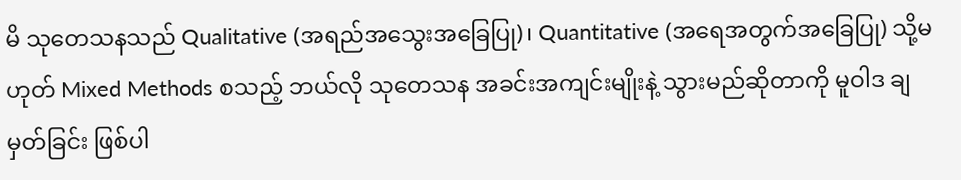မိ သုတေသနသည် Qualitative (အရည်အသွေးအခြေပြု)၊ Quantitative (အရေအတွက်အခြေပြု) သို့မဟုတ် Mixed Methods စသည့် ဘယ်လို သုတေသန အခင်းအကျင်းမျိုးနဲ့ သွားမည်ဆိုတာကို မူဝါဒ ချမှတ်ခြင်း ဖြစ်ပါ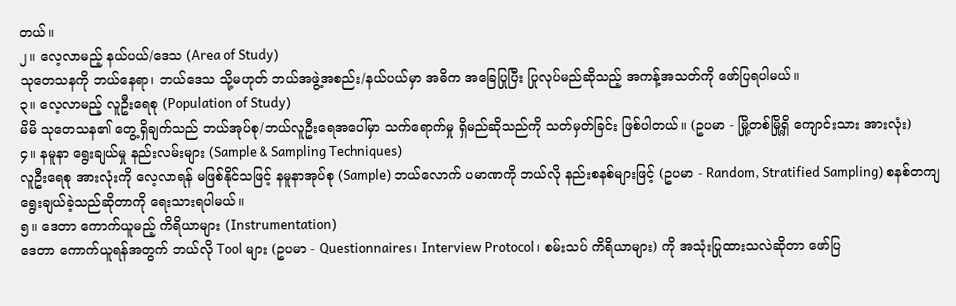တယ်။
၂။ လေ့လာမည့် နယ်ပယ်/ဒေသ (Area of Study)
သုတေသနကို ဘယ်နေရာ၊ ဘယ်ဒေသ သို့မဟုတ် ဘယ်အဖွဲ့အစည်း/နယ်ပယ်မှာ အဓိက အခြေပြုပြီး ပြုလုပ်မည်ဆိုသည့် အကန့်အသတ်ကို ဖော်ပြရပါမယ်။
၃။ လေ့လာမည့် လူဦးရေစု (Population of Study)
မိမိ သုတေသန၏ တွေ့ရှိချက်သည် ဘယ်အုပ်စု/ဘယ်လူဦးရေအပေါ်မှာ သက်ရောက်မှု ရှိမည်ဆိုသည်ကို သတ်မှတ်ခြင်း ဖြစ်ပါတယ်။ (ဥပမာ - မြို့တစ်မြို့ရှိ ကျောင်းသား အားလုံး)
၄။ နမူနာ ရွေးချယ်မှု နည်းလမ်းများ (Sample & Sampling Techniques)
လူဦးရေစု အားလုံးကို လေ့လာရန် မဖြစ်နိုင်သဖြင့် နမူနာအုပ်စု (Sample) ဘယ်လောက် ပမာဏကို ဘယ်လို နည်းစနစ်များဖြင့် (ဥပမာ - Random, Stratified Sampling) စနစ်တကျ ရွေးချယ်ခဲ့သည်ဆိုတာကို ရေးသားရပါမယ်။
၅။ ဒေတာ ကောက်ယူမည့် ကိရိယာများ (Instrumentation)
ဒေတာ ကောက်ယူရန်အတွက် ဘယ်လို Tool များ (ဥပမာ - Questionnaires၊ Interview Protocol၊ စမ်းသပ် ကိရိယာများ) ကို အသုံးပြုထားသလဲဆိုတာ ဖော်ပြ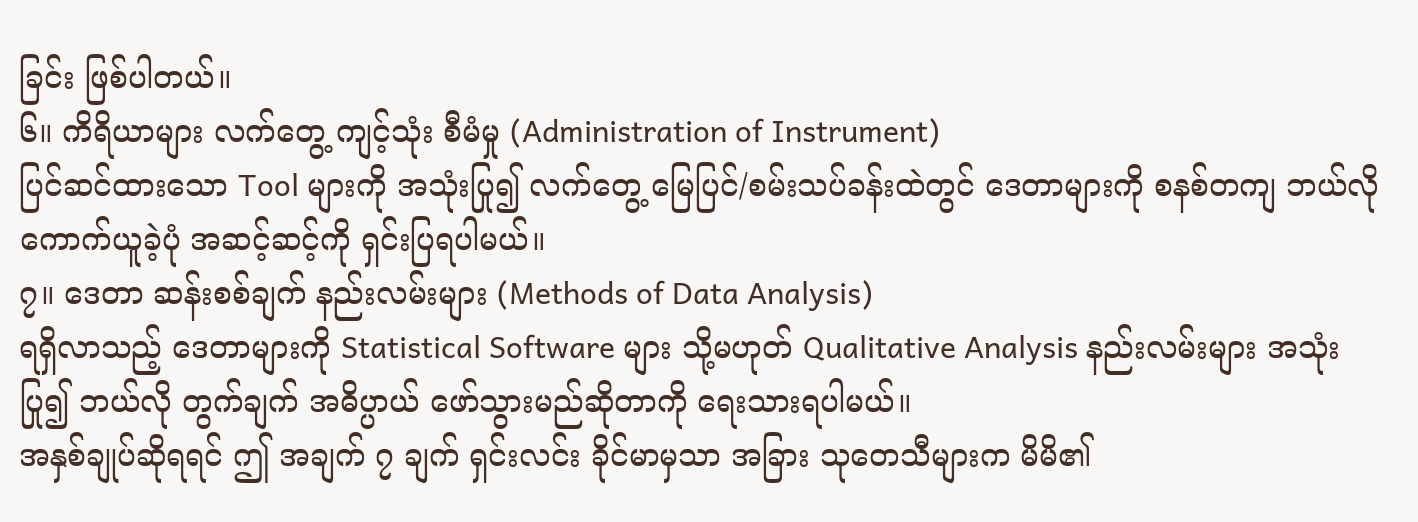ခြင်း ဖြစ်ပါတယ်။
၆။ ကိရိယာများ လက်တွေ့ ကျင့်သုံး စီမံမှု (Administration of Instrument)
ပြင်ဆင်ထားသော Tool များကို အသုံးပြု၍ လက်တွေ့ မြေပြင်/စမ်းသပ်ခန်းထဲတွင် ဒေတာများကို စနစ်တကျ ဘယ်လို ကောက်ယူခဲ့ပုံ အဆင့်ဆင့်ကို ရှင်းပြရပါမယ်။
၇။ ဒေတာ ဆန်းစစ်ချက် နည်းလမ်းများ (Methods of Data Analysis)
ရရှိလာသည့် ဒေတာများကို Statistical Software များ သို့မဟုတ် Qualitative Analysis နည်းလမ်းများ အသုံးပြု၍ ဘယ်လို တွက်ချက် အဓိပ္ပာယ် ဖော်သွားမည်ဆိုတာကို ရေးသားရပါမယ်။
အနှစ်ချုပ်ဆိုရရင် ဤ အချက် ၇ ချက် ရှင်းလင်း ခိုင်မာမှသာ အခြား သုတေသီများက မိမိ၏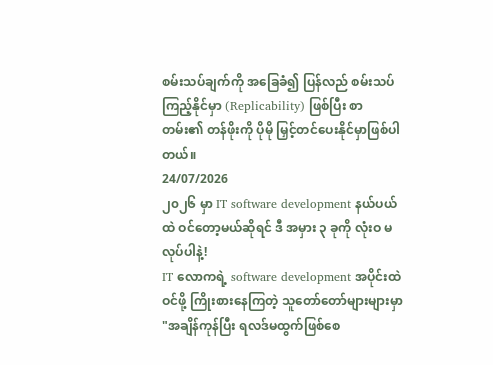စမ်းသပ်ချက်ကို အခြေခံ၍ ပြန်လည် စမ်းသပ်ကြည့်နိုင်မှာ (Replicability) ဖြစ်ပြီး စာတမ်း၏ တန်ဖိုးကို ပိုမို မြှင့်တင်ပေးနိုင်မှာဖြစ်ပါတယ်။
24/07/2026
၂၀၂၆ မှာ IT software development နယ်ပယ်ထဲ ဝင်တော့မယ်ဆိုရင် ဒီ အမှား ၃ ခုကို လုံးဝ မလုပ်ပါနဲ့!
IT လောကရဲ့ software development အပိုင်းထဲ ဝင်ဖို့ ကြိုးစားနေကြတဲ့ သူတော်တော်များများမှာ "အချိန်ကုန်ပြီး ရလဒ်မထွက်ဖြစ်စေ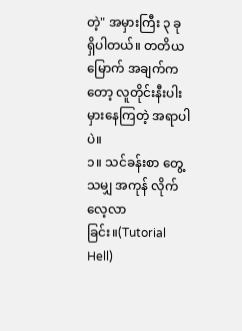တဲ့" အမှားကြီး ၃ ခု ရှိပါတယ်။ တတိယမြောက် အချက်ကတော့ လူတိုင်းနီးပါး မှားနေကြတဲ့ အရာပါပဲ။
၁။ သင်ခန်းစာ တွေ့သမျှ အကုန် လိုက်လေ့လာခြင်း။(Tutorial Hell)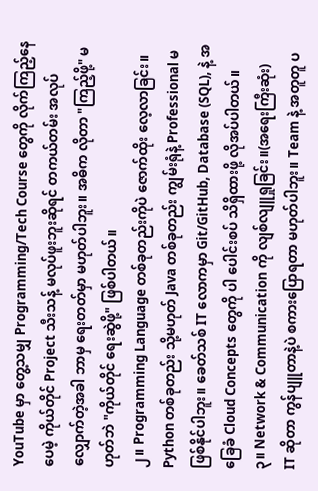YouTube မှာ တွေ့သမျှ Programming/Tech Course တွေကို လိုက်ကြည့်နေပေမဲ့ ကိုယ်တိုင် Project သီးသန့် မလုပ်ဖူးဘူးဆိုရင် တကယ်တမ်း အလုပ်လျှောက်တဲ့အခါ ဘာမှ ရေးတတ်မှာ မဟုတ်ပါဘူး။ အဓိက လိုတာ "ကြည့်ဖို့" မဟုတ်ဘဲ "ကိုယ်တိုင် ရေးဆွဲဖို့" ဖြစ်ပါတယ်။
၂။ Programming Language တစ်ခုတည်းကိုပဲ ဇောက်ထိုး လေ့လာခြင်း။
Python တစ်ခုတည်း သို့မဟုတ် Java တစ်ခုတည်း ကျွမ်းရုံနဲ့ Professional မဖြစ်နိုင်ပါဘူး။ ခေတ်သစ် IT လောကမှာ Git/GitHub, Database (SQL), နဲ့ အခြေခံ Cloud Concepts တွေကို ပါ ပေါင်းစပ် သိရှိထားဖို့ လိုအပ်ပါတယ်။
၃။ Network & Communication ကို လျစ်လျူရှုခြင်း။(အရေးကြီးဆုံး)
IT ဆိုတာ ကွန်ပျူတာနဲ့ပဲ စကားပြောရတာ မဟုတ်ပါဘူး။ Team နဲ့ အတူတူ ပ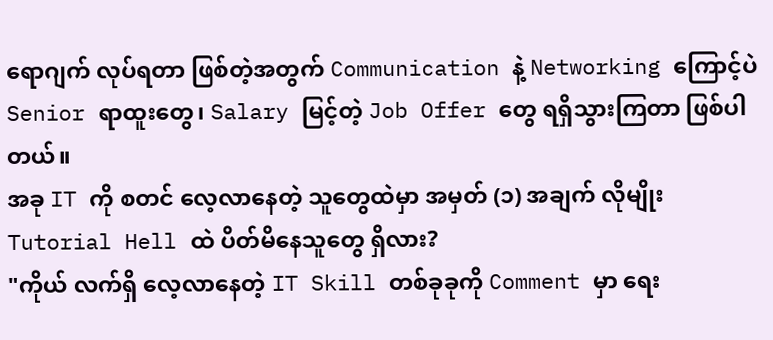ရောဂျက် လုပ်ရတာ ဖြစ်တဲ့အတွက် Communication နဲ့ Networking ကြောင့်ပဲ Senior ရာထူးတွေ၊ Salary မြင့်တဲ့ Job Offer တွေ ရရှိသွားကြတာ ဖြစ်ပါတယ်။
အခု IT ကို စတင် လေ့လာနေတဲ့ သူတွေထဲမှာ အမှတ် (၁) အချက် လိုမျိုး Tutorial Hell ထဲ ပိတ်မိနေသူတွေ ရှိလား?
"ကိုယ် လက်ရှိ လေ့လာနေတဲ့ IT Skill တစ်ခုခုကို Comment မှာ ရေး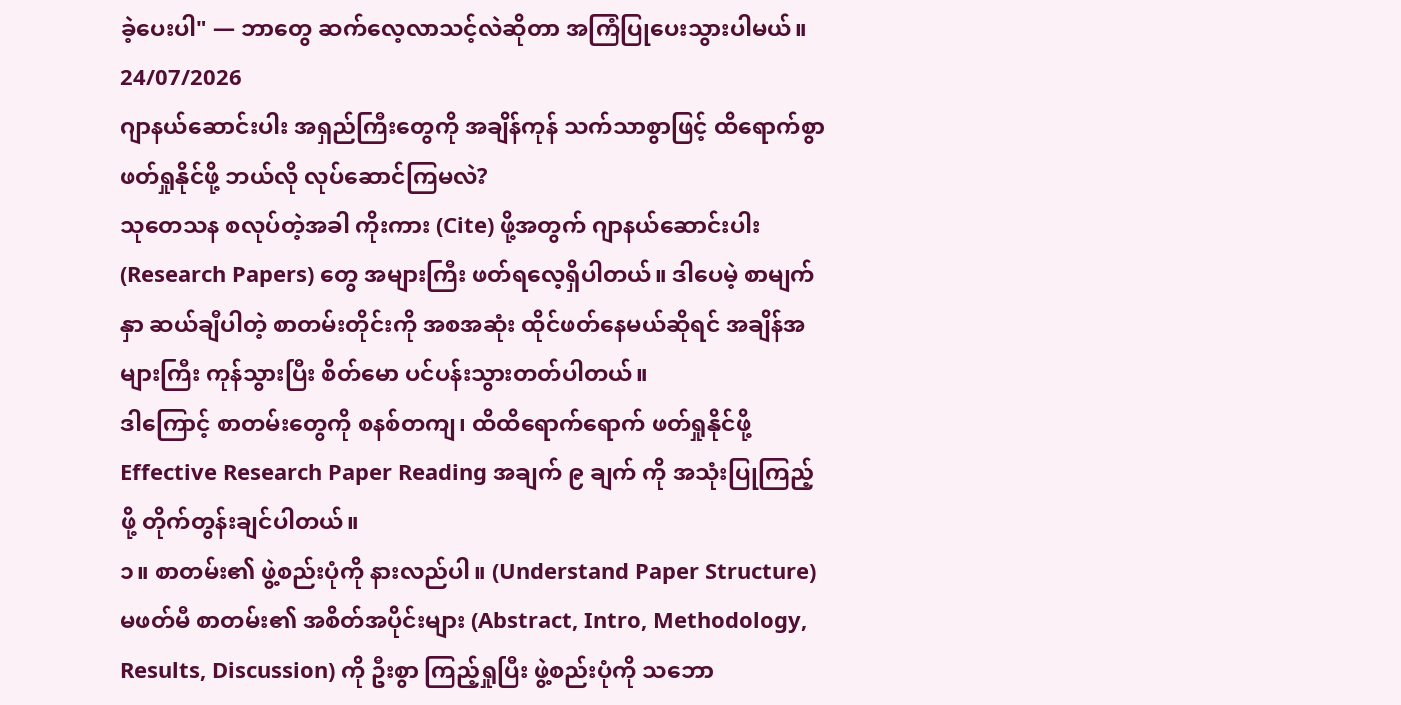ခဲ့ပေးပါ" — ဘာတွေ ဆက်လေ့လာသင့်လဲဆိုတာ အကြံပြုပေးသွားပါမယ်။
24/07/2026
ဂျာနယ်ဆောင်းပါး အရှည်ကြီးတွေကို အချိန်ကုန် သက်သာစွာဖြင့် ထိရောက်စွာ ဖတ်ရှုနိုင်ဖို့ ဘယ်လို လုပ်ဆောင်ကြမလဲ?
သုတေသန စလုပ်တဲ့အခါ ကိုးကား (Cite) ဖို့အတွက် ဂျာနယ်ဆောင်းပါး (Research Papers) တွေ အများကြီး ဖတ်ရလေ့ရှိပါတယ်။ ဒါပေမဲ့ စာမျက်နှာ ဆယ်ချီပါတဲ့ စာတမ်းတိုင်းကို အစအဆုံး ထိုင်ဖတ်နေမယ်ဆိုရင် အချိန်အများကြီး ကုန်သွားပြီး စိတ်မော ပင်ပန်းသွားတတ်ပါတယ်။
ဒါကြောင့် စာတမ်းတွေကို စနစ်တကျ၊ ထိထိရောက်ရောက် ဖတ်ရှုနိုင်ဖို့ Effective Research Paper Reading အချက် ၉ ချက် ကို အသုံးပြုကြည့်ဖို့ တိုက်တွန်းချင်ပါတယ်။
၁။ စာတမ်း၏ ဖွဲ့စည်းပုံကို နားလည်ပါ။ (Understand Paper Structure)
မဖတ်မီ စာတမ်း၏ အစိတ်အပိုင်းများ (Abstract, Intro, Methodology, Results, Discussion) ကို ဦးစွာ ကြည့်ရှုပြီး ဖွဲ့စည်းပုံကို သဘော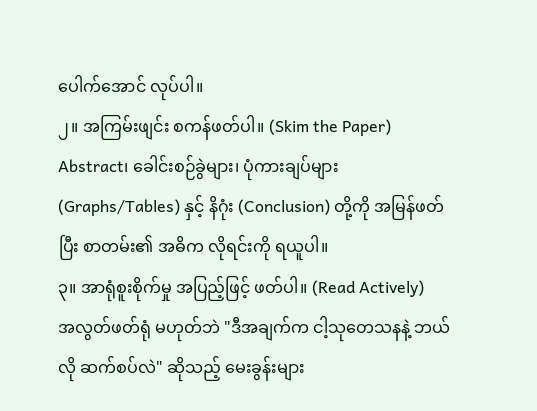ပေါက်အောင် လုပ်ပါ။
၂။ အကြမ်းဖျင်း စကန်ဖတ်ပါ။ (Skim the Paper)
Abstract၊ ခေါင်းစဉ်ခွဲများ၊ ပုံကားချပ်များ (Graphs/Tables) နှင့် နိဂုံး (Conclusion) တို့ကို အမြန်ဖတ်ပြီး စာတမ်း၏ အဓိက လိုရင်းကို ရယူပါ။
၃။ အာရုံစူးစိုက်မှု အပြည့်ဖြင့် ဖတ်ပါ။ (Read Actively)
အလွတ်ဖတ်ရုံ မဟုတ်ဘဲ "ဒီအချက်က ငါ့သုတေသနနဲ့ ဘယ်လို ဆက်စပ်လဲ" ဆိုသည့် မေးခွန်းများ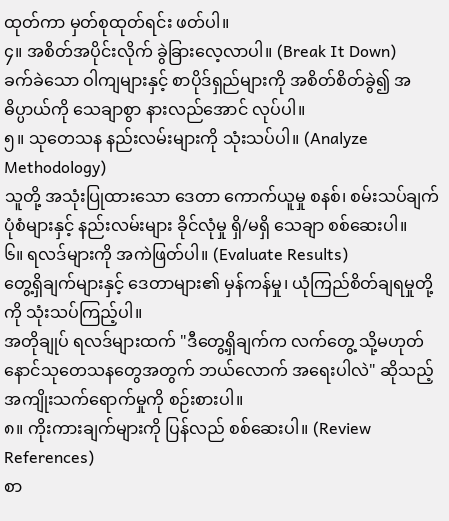ထုတ်ကာ မှတ်စုထုတ်ရင်း ဖတ်ပါ။
၄။ အစိတ်အပိုင်းလိုက် ခွဲခြားလေ့လာပါ။ (Break It Down)
ခက်ခဲသော ဝါကျများနှင့် စာပိုဒ်ရှည်များကို အစိတ်စိတ်ခွဲ၍ အဓိပ္ပာယ်ကို သေချာစွာ နားလည်အောင် လုပ်ပါ။
၅။ သုတေသန နည်းလမ်းများကို သုံးသပ်ပါ။ (Analyze Methodology)
သူတို့ အသုံးပြုထားသော ဒေတာ ကောက်ယူမှု စနစ်၊ စမ်းသပ်ချက် ပုံစံများနှင့် နည်းလမ်းများ ခိုင်လုံမှု ရှိ/မရှိ သေချာ စစ်ဆေးပါ။
၆။ ရလဒ်များကို အကဲဖြတ်ပါ။ (Evaluate Results)
တွေ့ရှိချက်များနှင့် ဒေတာများ၏ မှန်ကန်မှု၊ ယုံကြည်စိတ်ချရမှုတို့ကို သုံးသပ်ကြည့်ပါ။
အတိုချုပ် ရလဒ်များထက် "ဒီတွေ့ရှိချက်က လက်တွေ့ သို့မဟုတ် နောင်သုတေသနတွေအတွက် ဘယ်လောက် အရေးပါလဲ" ဆိုသည့် အကျိုးသက်ရောက်မှုကို စဉ်းစားပါ။
၈။ ကိုးကားချက်များကို ပြန်လည် စစ်ဆေးပါ။ (Review References)
စာ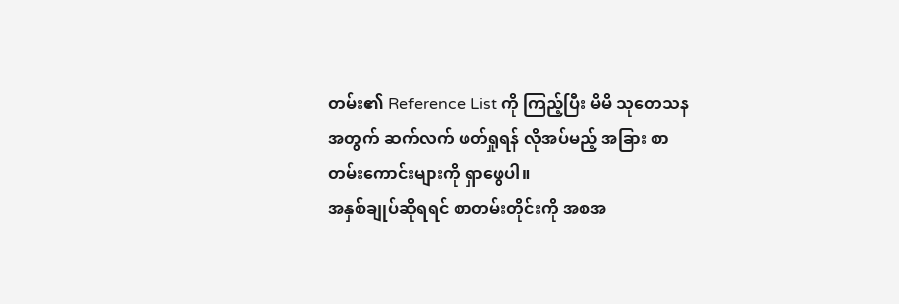တမ်း၏ Reference List ကို ကြည့်ပြီး မိမိ သုတေသနအတွက် ဆက်လက် ဖတ်ရှုရန် လိုအပ်မည့် အခြား စာတမ်းကောင်းများကို ရှာဖွေပါ။
အနှစ်ချုပ်ဆိုရရင် စာတမ်းတိုင်းကို အစအ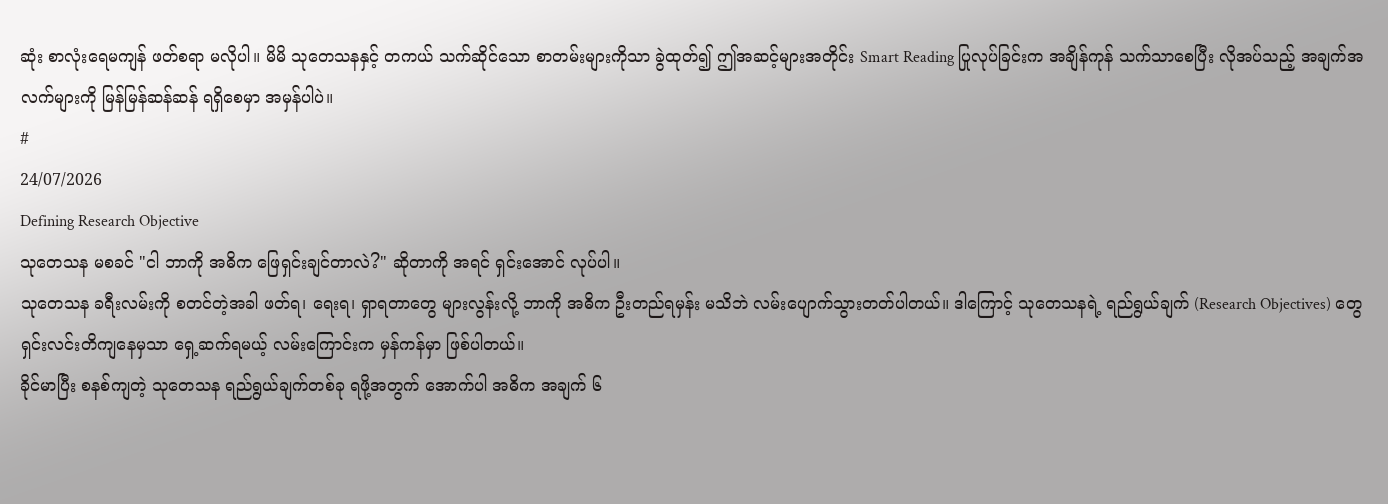ဆုံး စာလုံးရေမကျန် ဖတ်စရာ မလိုပါ။ မိမိ သုတေသနနှင့် တကယ် သက်ဆိုင်သော စာတမ်းများကိုသာ ခွဲထုတ်၍ ဤအဆင့်များအတိုင်း Smart Reading ပြုလုပ်ခြင်းက အချိန်ကုန် သက်သာစေပြီး လိုအပ်သည့် အချက်အလက်များကို မြန်မြန်ဆန်ဆန် ရရှိစေမှာ အမှန်ပါပဲ။
#
24/07/2026
Defining Research Objective
သုတေသန မစခင် "ငါ ဘာကို အဓိက ဖြေရှင်းချင်တာလဲ?" ဆိုတာကို အရင် ရှင်းအောင် လုပ်ပါ။
သုတေသန ခရီးလမ်းကို စတင်တဲ့အခါ ဖတ်ရ၊ ရေးရ၊ ရှာရတာတွေ များလွန်းလို့ ဘာကို အဓိက ဦးတည်ရမှန်း မသိဘဲ လမ်းပျောက်သွားတတ်ပါတယ်။ ဒါကြောင့် သုတေသနရဲ့ ရည်ရွယ်ချက် (Research Objectives) တွေ ရှင်းလင်းတိကျနေမှသာ ရှေ့ဆက်ရမယ့် လမ်းကြောင်းက မှန်ကန်မှာ ဖြစ်ပါတယ်။
ခိုင်မာပြီး စနစ်ကျတဲ့ သုတေသန ရည်ရွယ်ချက်တစ်ခု ရဖို့အတွက် အောက်ပါ အဓိက အချက် ၆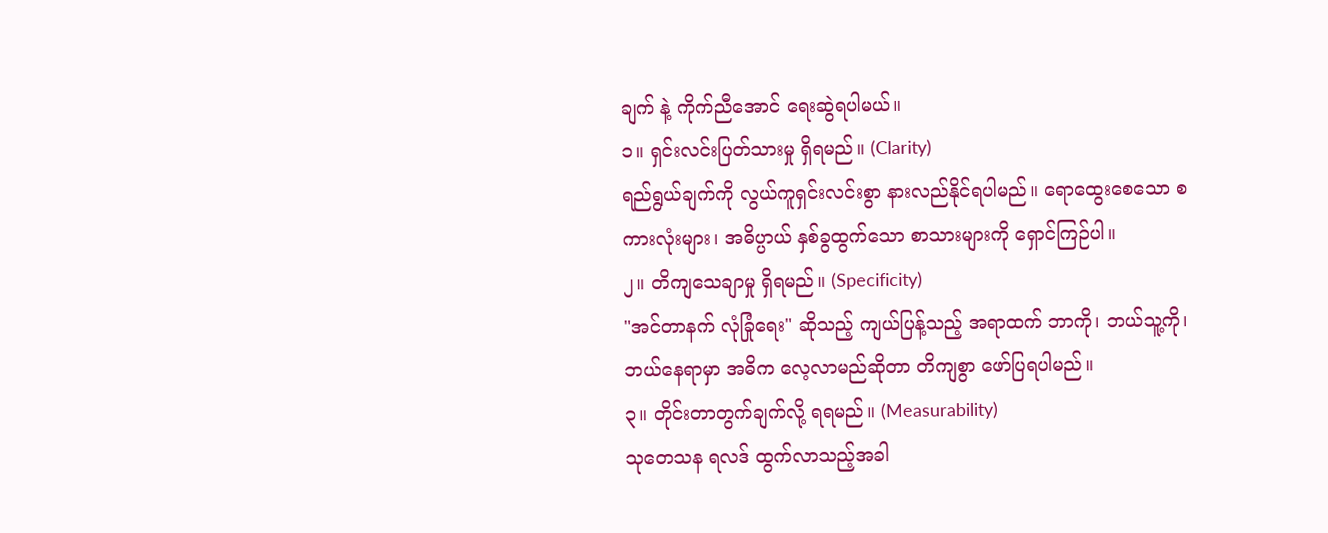ချက် နဲ့ ကိုက်ညီအောင် ရေးဆွဲရပါမယ်။
၁။ ရှင်းလင်းပြတ်သားမှု ရှိရမည်။ (Clarity)
ရည်ရွယ်ချက်ကို လွယ်ကူရှင်းလင်းစွာ နားလည်နိုင်ရပါမည်။ ရောထွေးစေသော စကားလုံးများ၊ အဓိပ္ပာယ် နှစ်ခွထွက်သော စာသားများကို ရှောင်ကြဉ်ပါ။
၂။ တိကျသေချာမှု ရှိရမည်။ (Specificity)
"အင်တာနက် လုံခြုံရေး" ဆိုသည့် ကျယ်ပြန့်သည့် အရာထက် ဘာကို၊ ဘယ်သူ့ကို၊ ဘယ်နေရာမှာ အဓိက လေ့လာမည်ဆိုတာ တိကျစွာ ဖော်ပြရပါမည်။
၃။ တိုင်းတာတွက်ချက်လို့ ရရမည်။ (Measurability)
သုတေသန ရလဒ် ထွက်လာသည့်အခါ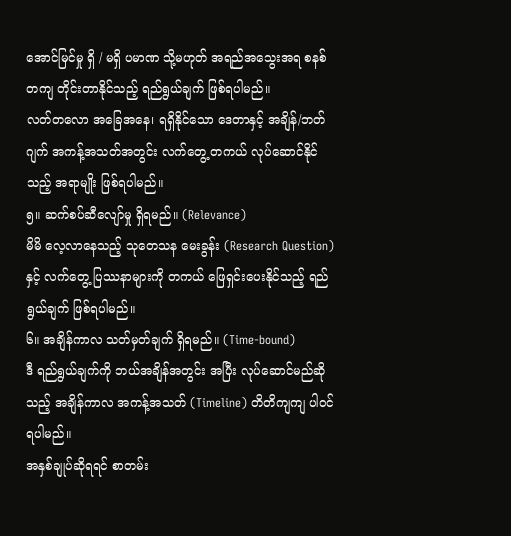အောင်မြင်မှု ရှိ / မရှိ ပမာဏ သို့မဟုတ် အရည်အသွေးအရ စနစ်တကျ တိုင်းတာနိုင်သည့် ရည်ရွယ်ချက် ဖြစ်ရပါမည်။
လတ်တလော အခြေအနေ၊ ရရှိနိုင်သော ဒေတာနှင့် အချိန်/ဘတ်ဂျက် အကန့်အသတ်အတွင်း လက်တွေ့ တကယ် လုပ်ဆောင်နိုင်သည့် အရာမျိုး ဖြစ်ရပါမည်။
၅။ ဆက်စပ်ဆီလျော်မှု ရှိရမည်။ (Relevance)
မိမိ လေ့လာနေသည့် သုတေသန မေးခွန်း (Research Question) နှင့် လက်တွေ့ ပြဿနာများကို တကယ် ဖြေရှင်းပေးနိုင်သည့် ရည်ရွယ်ချက် ဖြစ်ရပါမည်။
၆။ အချိန်ကာလ သတ်မှတ်ချက် ရှိရမည်။ (Time-bound)
ဒီ ရည်ရွယ်ချက်ကို ဘယ်အချိန်အတွင်း အပြီး လုပ်ဆောင်မည်ဆိုသည့် အချိန်ကာလ အကန့်အသတ် (Timeline) တိတိကျကျ ပါဝင်ရပါမည်။
အနှစ်ချုပ်ဆိုရရင် စာတမ်း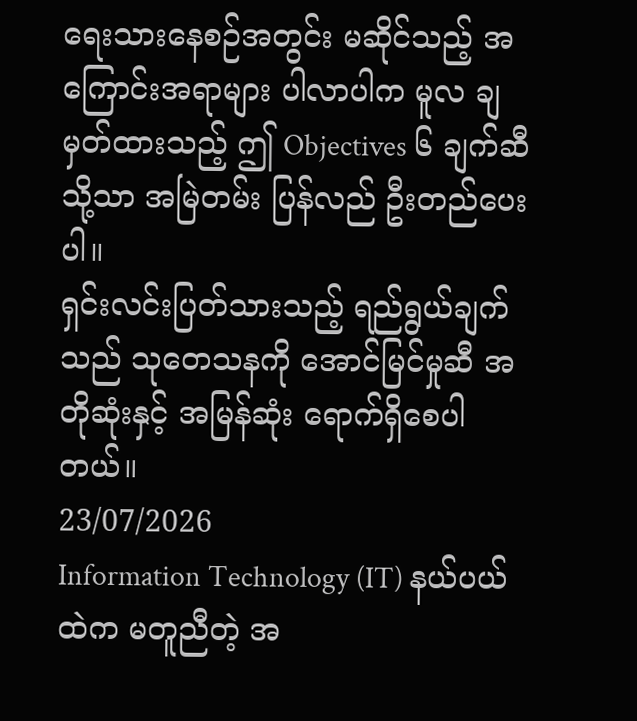ရေးသားနေစဉ်အတွင်း မဆိုင်သည့် အကြောင်းအရာများ ပါလာပါက မူလ ချမှတ်ထားသည့် ဤ Objectives ၆ ချက်ဆီသို့သာ အမြဲတမ်း ပြန်လည် ဦးတည်ပေးပါ။
ရှင်းလင်းပြတ်သားသည့် ရည်ရွယ်ချက်သည် သုတေသနကို အောင်မြင်မှုဆီ အတိုဆုံးနှင့် အမြန်ဆုံး ရောက်ရှိစေပါတယ်။
23/07/2026
Information Technology (IT) နယ်ပယ်ထဲက မတူညီတဲ့ အ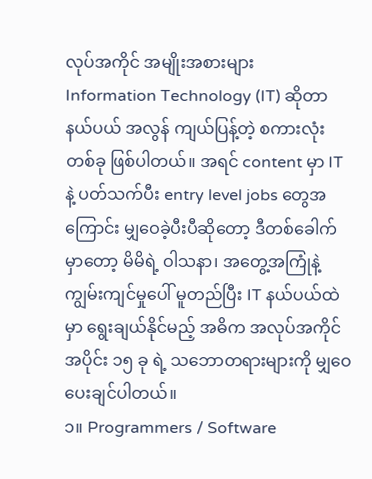လုပ်အကိုင် အမျိုးအစားများ
Information Technology (IT) ဆိုတာ နယ်ပယ် အလွန် ကျယ်ပြန့်တဲ့ စကားလုံး တစ်ခု ဖြစ်ပါတယ်။ အရင် content မှာ IT နဲ့ ပတ်သက်ပီး entry level jobs တွေအကြောင်း မျှဝေခဲ့ပီးပီဆိုတော့ ဒီတစ်ခေါက်မှာတော့ မိမိရဲ့ ဝါသနာ၊ အတွေ့အကြုံနဲ့ ကျွမ်းကျင်မှုပေါ် မူတည်ပြီး IT နယ်ပယ်ထဲမှာ ရွေးချယ်နိုင်မည့် အဓိက အလုပ်အကိုင် အပိုင်း ၁၅ ခု ရဲ့ သဘောတရားများကို မျှဝေပေးချင်ပါတယ်။
၁။ Programmers / Software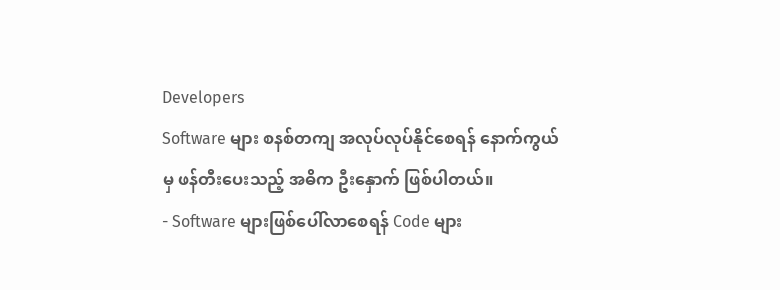Developers
Software များ စနစ်တကျ အလုပ်လုပ်နိုင်စေရန် နောက်ကွယ်မှ ဖန်တီးပေးသည့် အဓိက ဦးနှောက် ဖြစ်ပါတယ်။
- Software များဖြစ်ပေါ်လာစေရန် Code များ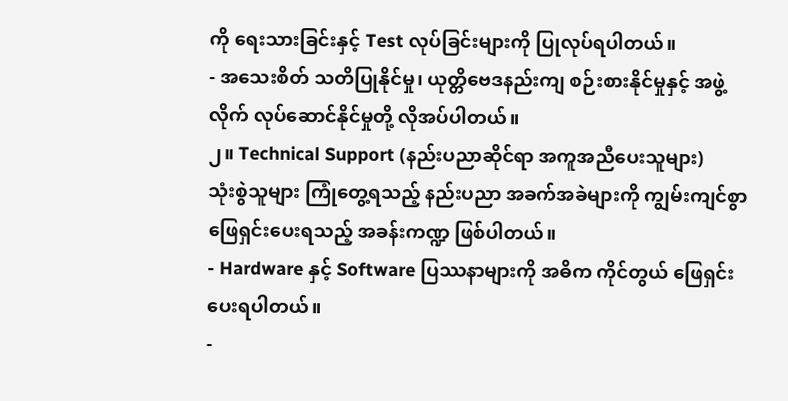ကို ရေးသားခြင်းနှင့် Test လုပ်ခြင်းများကို ပြုလုပ်ရပါတယ်။
- အသေးစိတ် သတိပြုနိုင်မှု၊ ယုတ္တိဗေဒနည်းကျ စဉ်းစားနိုင်မှုနှင့် အဖွဲ့လိုက် လုပ်ဆောင်နိုင်မှုတို့ လိုအပ်ပါတယ်။
၂။ Technical Support (နည်းပညာဆိုင်ရာ အကူအညီပေးသူများ)
သုံးစွဲသူများ ကြုံတွေ့ရသည့် နည်းပညာ အခက်အခဲများကို ကျွမ်းကျင်စွာ ဖြေရှင်းပေးရသည့် အခန်းကဏ္ဍ ဖြစ်ပါတယ်။
- Hardware နှင့် Software ပြဿနာများကို အဓိက ကိုင်တွယ် ဖြေရှင်းပေးရပါတယ်။
-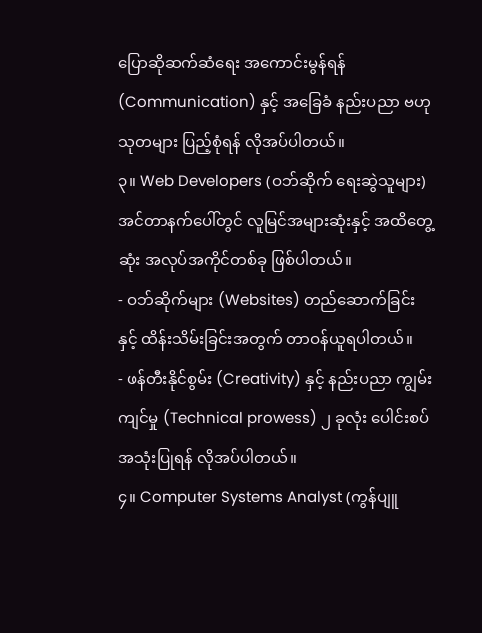ပြောဆိုဆက်ဆံရေး အကောင်းမွန်ရန် (Communication) နှင့် အခြေခံ နည်းပညာ ဗဟုသုတများ ပြည့်စုံရန် လိုအပ်ပါတယ်။
၃။ Web Developers (ဝဘ်ဆိုက် ရေးဆွဲသူများ)
အင်တာနက်ပေါ်တွင် လူမြင်အများဆုံးနှင့် အထိတွေ့ဆုံး အလုပ်အကိုင်တစ်ခု ဖြစ်ပါတယ်။
- ဝဘ်ဆိုက်များ (Websites) တည်ဆောက်ခြင်းနှင့် ထိန်းသိမ်းခြင်းအတွက် တာဝန်ယူရပါတယ်။
- ဖန်တီးနိုင်စွမ်း (Creativity) နှင့် နည်းပညာ ကျွမ်းကျင်မှု (Technical prowess) ၂ ခုလုံး ပေါင်းစပ်အသုံးပြုရန် လိုအပ်ပါတယ်။
၄။ Computer Systems Analyst (ကွန်ပျူ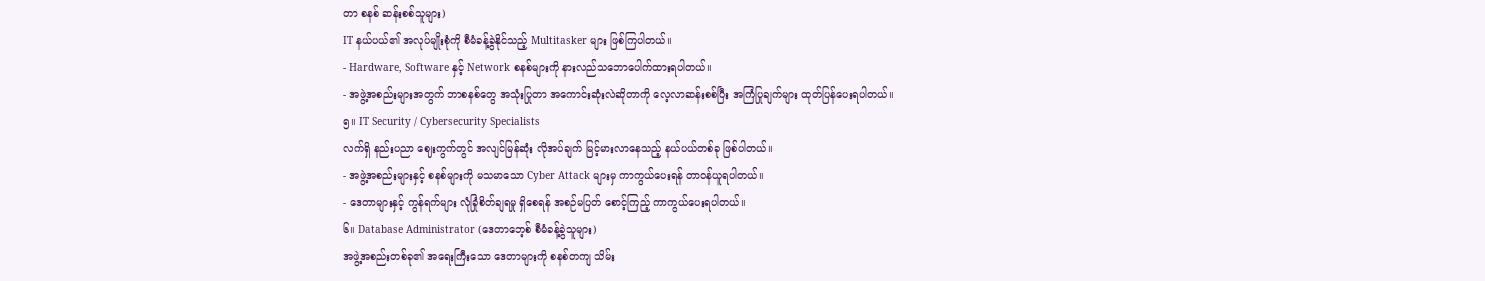တာ စနစ် ဆန်းစစ်သူများ)
IT နယ်ပယ်၏ အလုပ်မျိုးစုံကို စီမံခန့်ခွဲနိုင်သည့် Multitasker များ ဖြစ်ကြပါတယ်။
- Hardware, Software နှင့် Network စနစ်များကို နားလည်သဘောပေါက်ထားရပါတယ်။
- အဖွဲ့အစည်းများအတွက် ဘာစနစ်တွေ အသုံးပြုတာ အကောင်းဆုံးလဲဆိုတာကို လေ့လာဆန်းစစ်ပြီး အကြံပြုချက်များ ထုတ်ပြန်ပေးရပါတယ်။
၅။ IT Security / Cybersecurity Specialists
လက်ရှိ နည်းပညာ ဈေးကွက်တွင် အလျင်မြန်ဆုံး လိုအပ်ချက် မြင့်မားလာနေသည့် နယ်ပယ်တစ်ခု ဖြစ်ပါတယ်။
- အဖွဲ့အစည်းများနှင့် စနစ်များကို မသမာသော Cyber Attack များမှ ကာကွယ်ပေးရန် တာဝန်ယူရပါတယ်။
- ဒေတာများနှင့် ကွန်ရက်များ လုံခြုံစိတ်ချရမှု ရှိစေရန် အစဉ်မပြတ် စောင့်ကြည့် ကာကွယ်ပေးရပါတယ်။
၆။ Database Administrator (ဒေတာဘေ့စ် စီမံခန့်ခွဲသူများ)
အဖွဲ့အစည်းတစ်ခု၏ အရေးကြီးသော ဒေတာများကို စနစ်တကျ သိမ်း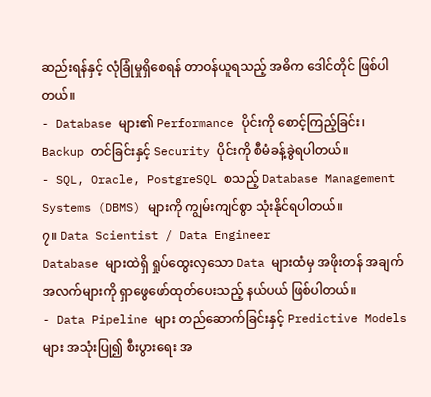ဆည်းရန်နှင့် လုံခြုံမှုရှိစေရန် တာဝန်ယူရသည့် အဓိက ဒေါင်တိုင် ဖြစ်ပါတယ်။
- Database များ၏ Performance ပိုင်းကို စောင့်ကြည့်ခြင်း၊ Backup တင်ခြင်းနှင့် Security ပိုင်းကို စီမံခန့်ခွဲရပါတယ်။
- SQL, Oracle, PostgreSQL စသည့် Database Management Systems (DBMS) များကို ကျွမ်းကျင်စွာ သုံးနိုင်ရပါတယ်။
၇။ Data Scientist / Data Engineer
Database များထဲရှိ ရှုပ်ထွေးလှသော Data များထံမှ အဖိုးတန် အချက်အလက်များကို ရှာဖွေဖော်ထုတ်ပေးသည့် နယ်ပယ် ဖြစ်ပါတယ်။
- Data Pipeline များ တည်ဆောက်ခြင်းနှင့် Predictive Models များ အသုံးပြု၍ စီးပွားရေး အ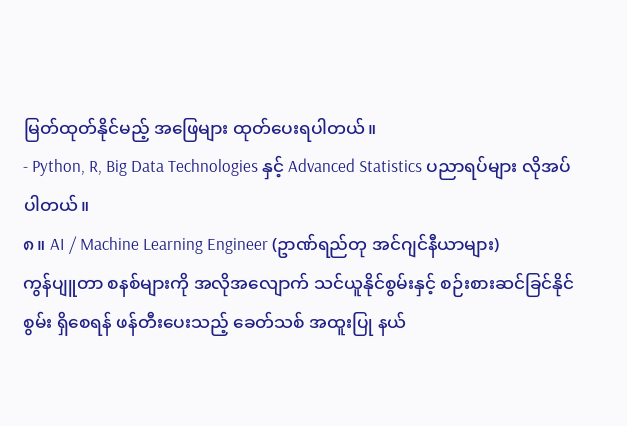မြတ်ထုတ်နိုင်မည့် အဖြေများ ထုတ်ပေးရပါတယ်။
- Python, R, Big Data Technologies နှင့် Advanced Statistics ပညာရပ်များ လိုအပ်ပါတယ်။
၈။ AI / Machine Learning Engineer (ဥာဏ်ရည်တု အင်ဂျင်နီယာများ)
ကွန်ပျူတာ စနစ်များကို အလိုအလျောက် သင်ယူနိုင်စွမ်းနှင့် စဉ်းစားဆင်ခြင်နိုင်စွမ်း ရှိစေရန် ဖန်တီးပေးသည့် ခေတ်သစ် အထူးပြု နယ်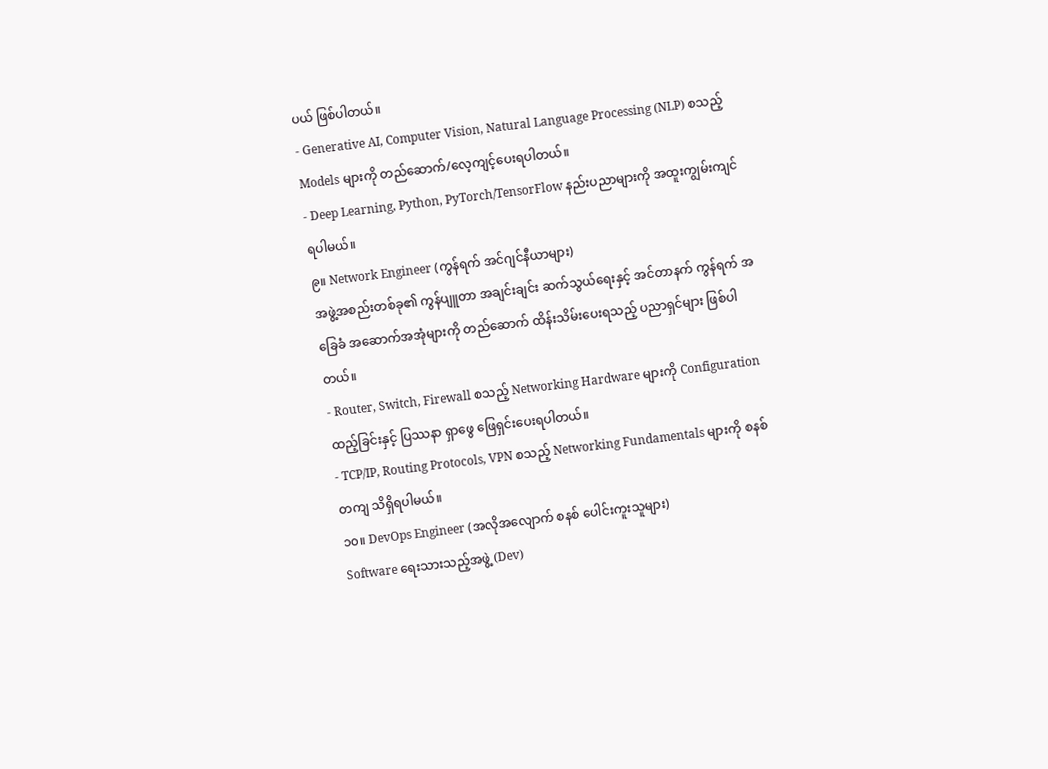ပယ် ဖြစ်ပါတယ်။
- Generative AI, Computer Vision, Natural Language Processing (NLP) စသည့် Models များကို တည်ဆောက်/လေ့ကျင့်ပေးရပါတယ်။
- Deep Learning, Python, PyTorch/TensorFlow နည်းပညာများကို အထူးကျွမ်းကျင်ရပါမယ်။
၉။ Network Engineer (ကွန်ရက် အင်ဂျင်နီယာများ)
အဖွဲ့အစည်းတစ်ခု၏ ကွန်ပျူတာ အချင်းချင်း ဆက်သွယ်ရေးနှင့် အင်တာနက် ကွန်ရက် အခြေခံ အဆောက်အအုံများကို တည်ဆောက် ထိန်းသိမ်းပေးရသည့် ပညာရှင်များ ဖြစ်ပါတယ်။
- Router, Switch, Firewall စသည့် Networking Hardware များကို Configuration ထည့်ခြင်းနှင့် ပြဿနာ ရှာဖွေ ဖြေရှင်းပေးရပါတယ်။
- TCP/IP, Routing Protocols, VPN စသည့် Networking Fundamentals များကို စနစ်တကျ သိရှိရပါမယ်။
၁၀။ DevOps Engineer (အလိုအလျောက် စနစ် ပေါင်းကူးသူများ)
Software ရေးသားသည့်အဖွဲ့ (Dev)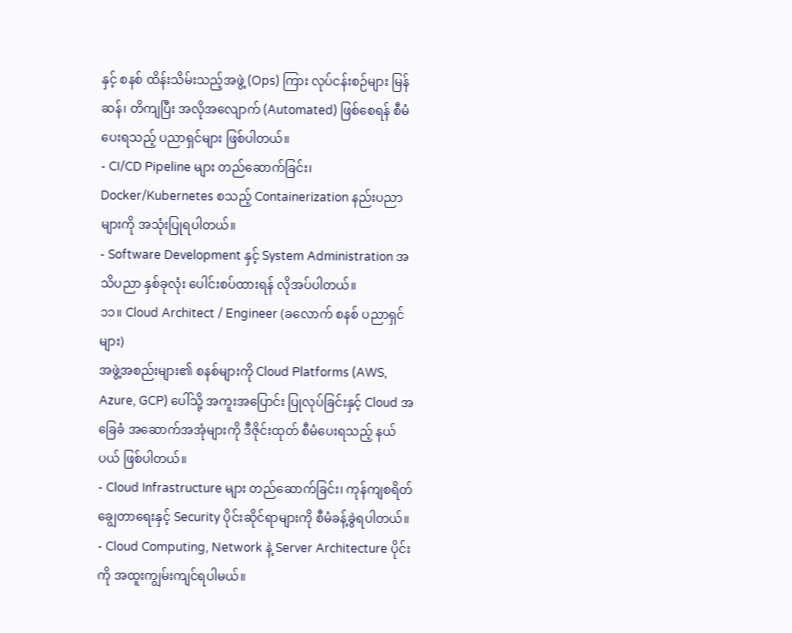နှင့် စနစ် ထိန်းသိမ်းသည့်အဖွဲ့ (Ops) ကြား လုပ်ငန်းစဉ်များ မြန်ဆန်၊ တိကျပြီး အလိုအလျောက် (Automated) ဖြစ်စေရန် စီမံပေးရသည့် ပညာရှင်များ ဖြစ်ပါတယ်။
- CI/CD Pipeline များ တည်ဆောက်ခြင်း၊ Docker/Kubernetes စသည့် Containerization နည်းပညာများကို အသုံးပြုရပါတယ်။
- Software Development နှင့် System Administration အသိပညာ နှစ်ခုလုံး ပေါင်းစပ်ထားရန် လိုအပ်ပါတယ်။
၁၁။ Cloud Architect / Engineer (ခလောက် စနစ် ပညာရှင်များ)
အဖွဲ့အစည်းများ၏ စနစ်များကို Cloud Platforms (AWS, Azure, GCP) ပေါ်သို့ အကူးအပြောင်း ပြုလုပ်ခြင်းနှင့် Cloud အခြေခံ အဆောက်အအုံများကို ဒီဇိုင်းထုတ် စီမံပေးရသည့် နယ်ပယ် ဖြစ်ပါတယ်။
- Cloud Infrastructure များ တည်ဆောက်ခြင်း၊ ကုန်ကျစရိတ် ချွေတာရေးနှင့် Security ပိုင်းဆိုင်ရာများကို စီမံခန့်ခွဲရပါတယ်။
- Cloud Computing, Network နဲ့ Server Architecture ပိုင်းကို အထူးကျွမ်းကျင်ရပါမယ်။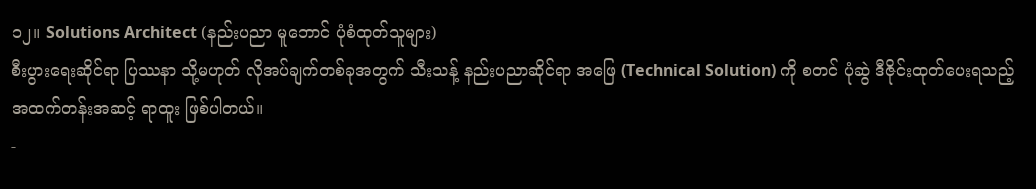၁၂။ Solutions Architect (နည်းပညာ မူဘောင် ပုံစံထုတ်သူများ)
စီးပွားရေးဆိုင်ရာ ပြဿနာ သို့မဟုတ် လိုအပ်ချက်တစ်ခုအတွက် သီးသန့် နည်းပညာဆိုင်ရာ အဖြေ (Technical Solution) ကို စတင် ပုံဆွဲ ဒီဇိုင်းထုတ်ပေးရသည့် အထက်တန်းအဆင့် ရာထူး ဖြစ်ပါတယ်။
-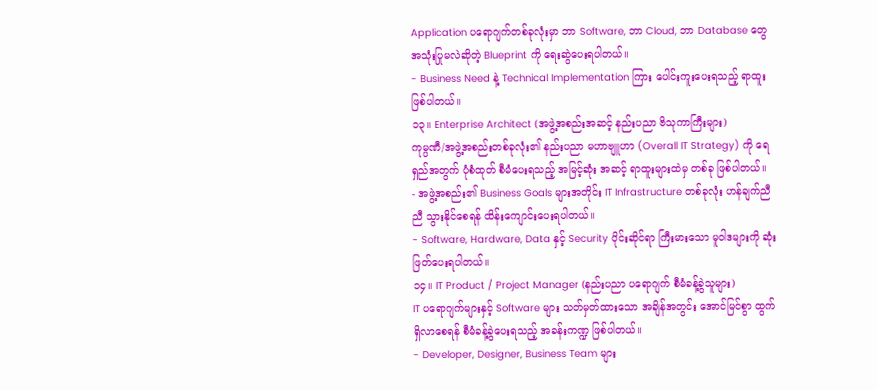Application ပရောဂျက်တစ်ခုလုံးမှာ ဘာ Software, ဘာ Cloud, ဘာ Database တွေ အသုံးပြုမလဲဆိုတဲ့ Blueprint ကို ရေးဆွဲပေးရပါတယ်။
- Business Need နဲ့ Technical Implementation ကြား ပေါင်းကူးပေးရသည့် ရာထူး ဖြစ်ပါတယ်။
၁၃။ Enterprise Architect (အဖွဲ့အစည်းအဆင့် နည်းပညာ ဗိသုကာကြီးများ)
ကုမ္ပဏီ/အဖွဲ့အစည်းတစ်ခုလုံး၏ နည်းပညာ မဟာဗျူဟာ (Overall IT Strategy) ကို ရေရှည်အတွက် ပုံစံထုတ် စီမံပေးရသည့် အမြင့်ဆုံး အဆင့် ရာထူးများထဲမှ တစ်ခု ဖြစ်ပါတယ်။
- အဖွဲ့အစည်း၏ Business Goals များအတိုင်း IT Infrastructure တစ်ခုလုံး ဟန်ချက်ညီညီ သွားနိုင်စေရန် ထိန်းကျောင်းပေးရပါတယ်။
- Software, Hardware, Data နှင့် Security ပိုင်းဆိုင်ရာ ကြီးမားသော မူဝါဒများကို ဆုံးဖြတ်ပေးရပါတယ်။
၁၄။ IT Product / Project Manager (နည်းပညာ ပရောဂျက် စီမံခန့်ခွဲသူများ)
IT ပရောဂျက်များနှင့် Software များ သတ်မှတ်ထားသော အချိန်အတွင်း အောင်မြင်စွာ ထွက်ရှိလာစေရန် စီမံခန့်ခွဲပေးရသည့် အခန်းကဏ္ဍ ဖြစ်ပါတယ်။
- Developer, Designer, Business Team များ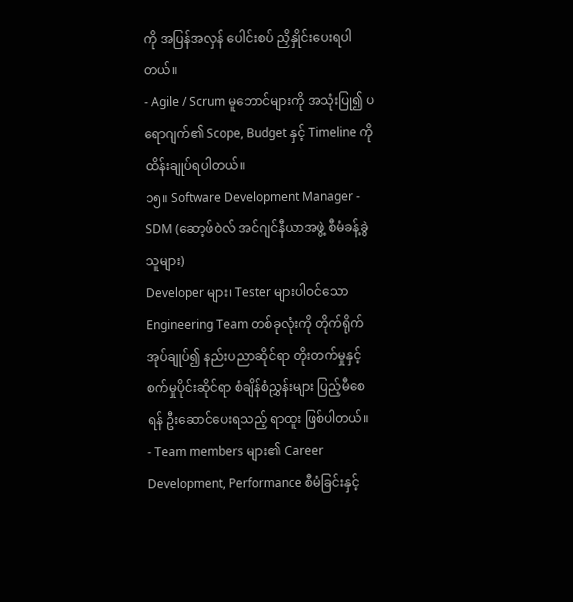ကို အပြန်အလှန် ပေါင်းစပ် ညှိနှိုင်းပေးရပါတယ်။
- Agile / Scrum မူဘောင်များကို အသုံးပြု၍ ပရောဂျက်၏ Scope, Budget နှင့် Timeline ကို ထိန်းချုပ်ရပါတယ်။
၁၅။ Software Development Manager - SDM (ဆော့ဖ်ဝဲလ် အင်ဂျင်နီယာအဖွဲ့ စီမံခန့်ခွဲသူများ)
Developer များ၊ Tester များပါဝင်သော Engineering Team တစ်ခုလုံးကို တိုက်ရိုက် အုပ်ချုပ်၍ နည်းပညာဆိုင်ရာ တိုးတက်မှုနှင့် စက်မှုပိုင်းဆိုင်ရာ စံချိန်စံညွှန်းများ ပြည့်မီစေရန် ဦးဆောင်ပေးရသည့် ရာထူး ဖြစ်ပါတယ်။
- Team members များ၏ Career Development, Performance စီမံခြင်းနှင့်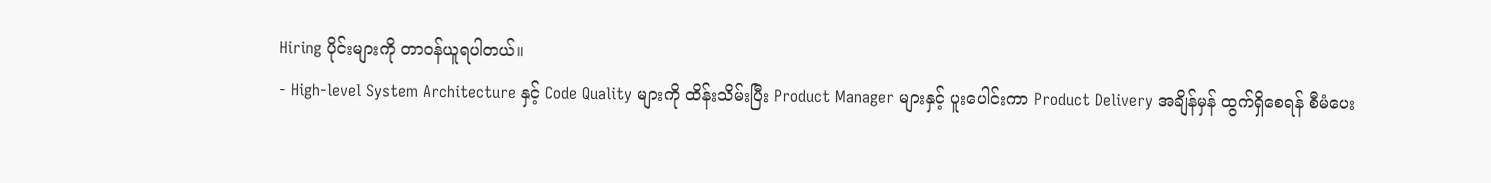Hiring ပိုင်းများကို တာဝန်ယူရပါတယ်။
- High-level System Architecture နှင့် Code Quality များကို ထိန်းသိမ်းပြီး Product Manager များနှင့် ပူးပေါင်းကာ Product Delivery အချိန်မှန် ထွက်ရှိစေရန် စီမံပေး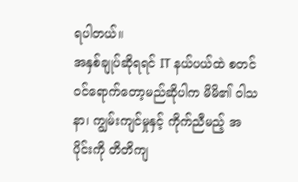ရပါတယ်။
အနှစ်ချုပ်ဆိုရရင် IT နယ်ပယ်ထဲ စတင်ဝင်ရောက်တော့မည်ဆိုပါက မိမိ၏ ဝါသနာ၊ ကျွမ်းကျင်မှုနှင့် ကိုက်ညီမည့် အပိုင်းကို တိတိကျ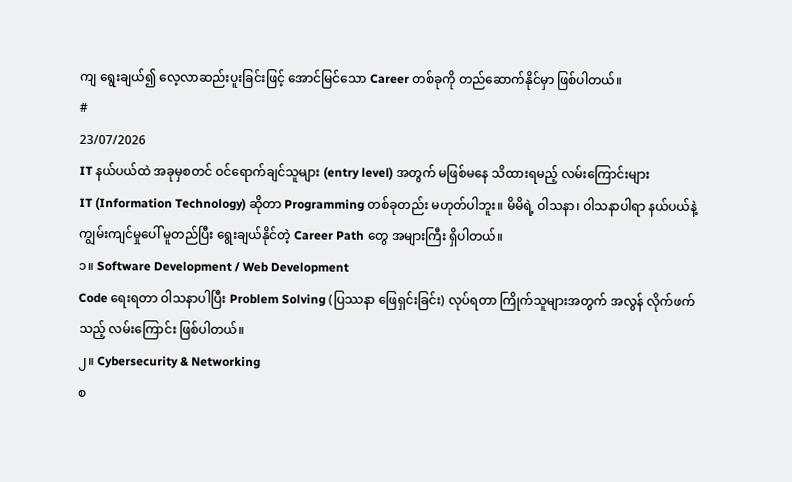ကျ ရွေးချယ်၍ လေ့လာဆည်းပူးခြင်းဖြင့် အောင်မြင်သော Career တစ်ခုကို တည်ဆောက်နိုင်မှာ ဖြစ်ပါတယ်။
#
23/07/2026
IT နယ်ပယ်ထဲ အခုမှစတင် ဝင်ရောက်ချင်သူများ (entry level) အတွက် မဖြစ်မနေ သိထားရမည့် လမ်းကြောင်းများ
IT (Information Technology) ဆိုတာ Programming တစ်ခုတည်း မဟုတ်ပါဘူး။ မိမိရဲ့ ဝါသနာ၊ ဝါသနာပါရာ နယ်ပယ်နဲ့ ကျွမ်းကျင်မှုပေါ် မူတည်ပြီး ရွေးချယ်နိုင်တဲ့ Career Path တွေ အများကြီး ရှိပါတယ်။
၁။ Software Development / Web Development
Code ရေးရတာ ဝါသနာပါပြီး Problem Solving (ပြဿနာ ဖြေရှင်းခြင်း) လုပ်ရတာ ကြိုက်သူများအတွက် အလွန် လိုက်ဖက်သည့် လမ်းကြောင်း ဖြစ်ပါတယ်။
၂။ Cybersecurity & Networking
စ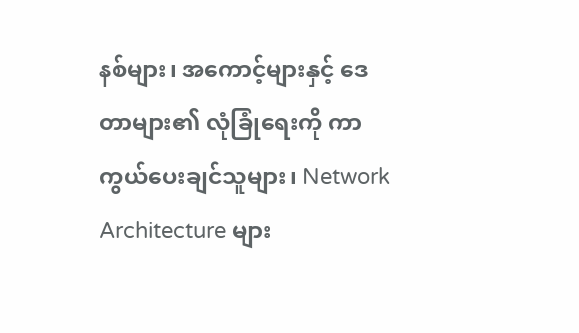နစ်များ၊ အကောင့်များနှင့် ဒေတာများ၏ လုံခြုံရေးကို ကာကွယ်ပေးချင်သူများ၊ Network Architecture များ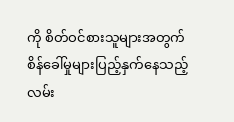ကို စိတ်ဝင်စားသူများအတွက် စိန်ခေါ်မှုများပြည့်နှက်နေသည့် လမ်း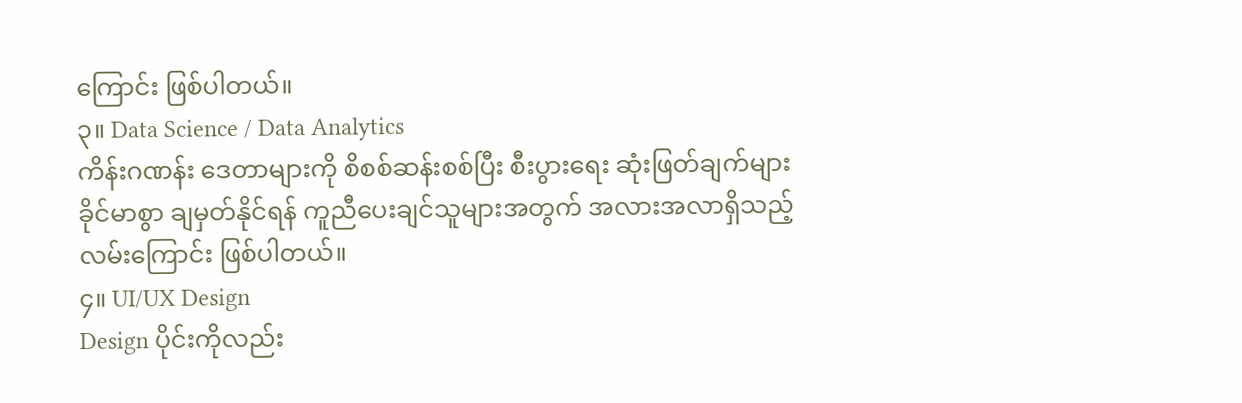ကြောင်း ဖြစ်ပါတယ်။
၃။ Data Science / Data Analytics
ကိန်းဂဏန်း ဒေတာများကို စိစစ်ဆန်းစစ်ပြီး စီးပွားရေး ဆုံးဖြတ်ချက်များ ခိုင်မာစွာ ချမှတ်နိုင်ရန် ကူညီပေးချင်သူများအတွက် အလားအလာရှိသည့် လမ်းကြောင်း ဖြစ်ပါတယ်။
၄။ UI/UX Design
Design ပိုင်းကိုလည်း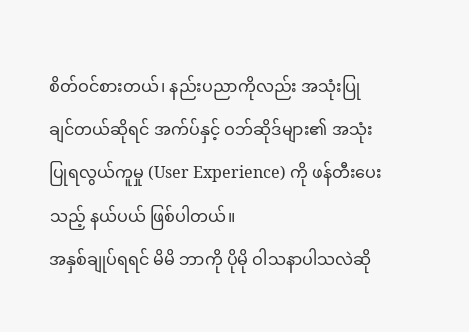စိတ်ဝင်စားတယ်၊ နည်းပညာကိုလည်း အသုံးပြုချင်တယ်ဆိုရင် အက်ပ်နှင့် ဝဘ်ဆိုဒ်များ၏ အသုံးပြုရလွယ်ကူမှု (User Experience) ကို ဖန်တီးပေးသည့် နယ်ပယ် ဖြစ်ပါတယ်။
အနှစ်ချုပ်ရရင် မိမိ ဘာကို ပိုမို ဝါသနာပါသလဲဆို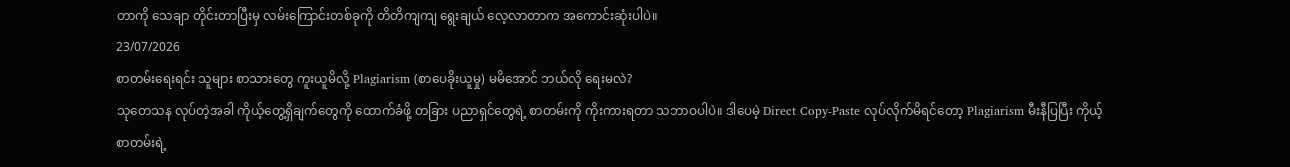တာကို သေချာ တိုင်းတာပြီးမှ လမ်းကြောင်းတစ်ခုကို တိတိကျကျ ရွေးချယ် လေ့လာတာက အကောင်းဆုံးပါပဲ။
23/07/2026
စာတမ်းရေးရင်း သူများ စာသားတွေ ကူးယူမိလို့ Plagiarism (စာပေခိုးယူမှု) မမိအောင် ဘယ်လို ရေးမလဲ?
သုတေသန လုပ်တဲ့အခါ ကိုယ့်တွေ့ရှိချက်တွေကို ထောက်ခံဖို့ တခြား ပညာရှင်တွေရဲ့ စာတမ်းကို ကိုးကားရတာ သဘာဝပါပဲ။ ဒါပေမဲ့ Direct Copy-Paste လုပ်လိုက်မိရင်တော့ Plagiarism မီးနီပြပြီး ကိုယ့်စာတမ်းရဲ့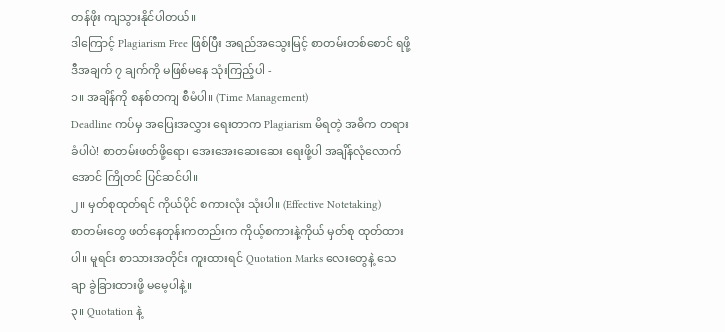တန်ဖိုး ကျသွားနိုင်ပါတယ်။
ဒါကြောင့် Plagiarism Free ဖြစ်ပြီး အရည်အသွေးမြင့် စာတမ်းတစ်စောင် ရဖို့ ဒီအချက် ၇ ချက်ကို မဖြစ်မနေ သုံးကြည့်ပါ -
၁။ အချိန်ကို စနစ်တကျ စီမံပါ။ (Time Management)
Deadline ကပ်မှ အပြေးအလွှား ရေးတာက Plagiarism မိရတဲ့ အဓိက တရားခံပါပဲ! စာတမ်းဖတ်ဖို့ရော၊ အေးအေးဆေးဆေး ရေးဖို့ပါ အချိန်လုံလောက်အောင် ကြိုတင် ပြင်ဆင်ပါ။
၂။ မှတ်စုထုတ်ရင် ကိုယ်ပိုင် စကားလုံး သုံးပါ။ (Effective Notetaking)
စာတမ်းတွေ ဖတ်နေတုန်းကတည်းက ကိုယ့်စကားနဲ့ကိုယ် မှတ်စု ထုတ်ထားပါ။ မူရင်း စာသားအတိုင်း ကူးထားရင် Quotation Marks လေးတွေနဲ့ သေချာ ခွဲခြားထားဖို့ မမေ့ပါနဲ့။
၃။ Quotation နဲ့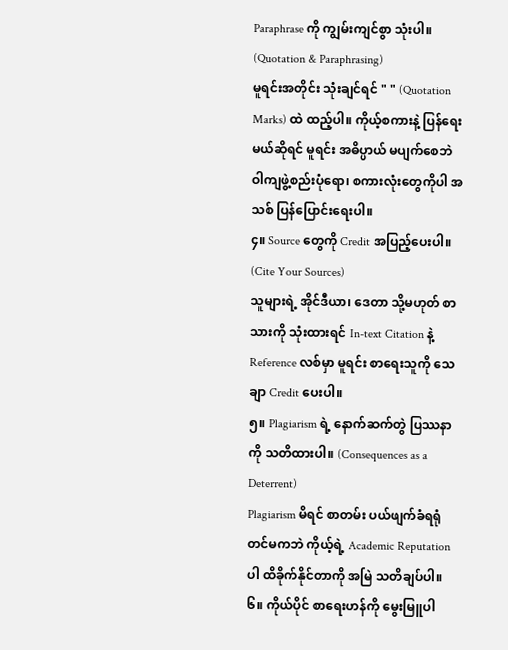Paraphrase ကို ကျွမ်းကျင်စွာ သုံးပါ။ (Quotation & Paraphrasing)
မူရင်းအတိုင်း သုံးချင်ရင် " " (Quotation Marks) ထဲ ထည့်ပါ။ ကိုယ့်စကားနဲ့ ပြန်ရေးမယ်ဆိုရင် မူရင်း အဓိပ္ပာယ် မပျက်စေဘဲ ဝါကျဖွဲ့စည်းပုံရော၊ စကားလုံးတွေကိုပါ အသစ် ပြန်ပြောင်းရေးပါ။
၄။ Source တွေကို Credit အပြည့်ပေးပါ။ (Cite Your Sources)
သူများရဲ့ အိုင်ဒီယာ၊ ဒေတာ သို့မဟုတ် စာသားကို သုံးထားရင် In-text Citation နဲ့ Reference လစ်မှာ မူရင်း စာရေးသူကို သေချာ Credit ပေးပါ။
၅။ Plagiarism ရဲ့ နောက်ဆက်တွဲ ပြဿနာကို သတိထားပါ။ (Consequences as a Deterrent)
Plagiarism မိရင် စာတမ်း ပယ်ဖျက်ခံရရုံတင်မကဘဲ ကိုယ့်ရဲ့ Academic Reputation ပါ ထိခိုက်နိုင်တာကို အမြဲ သတိချပ်ပါ။
၆။ ကိုယ်ပိုင် စာရေးဟန်ကို မွေးမြူပါ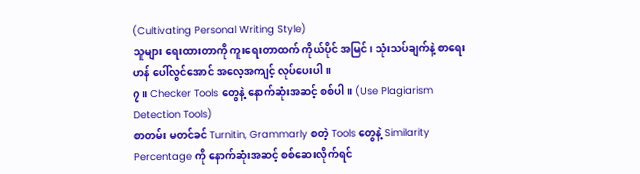(Cultivating Personal Writing Style)
သူများ ရေးထားတာကို ကူးရေးတာထက် ကိုယ်ပိုင် အမြင်၊ သုံးသပ်ချက်နဲ့ စာရေးဟန် ပေါ်လွင်အောင် အလေ့အကျင့် လုပ်ပေးပါ။
၇။ Checker Tools တွေနဲ့ နောက်ဆုံးအဆင့် စစ်ပါ။ (Use Plagiarism Detection Tools)
စာတမ်း မတင်ခင် Turnitin, Grammarly စတဲ့ Tools တွေနဲ့ Similarity Percentage ကို နောက်ဆုံးအဆင့် စစ်ဆေးလိုက်ရင်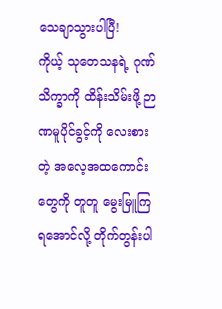သေချာသွားပါပြီ!
ကိုယ့် သုတေသနရဲ့ ဂုဏ်သိက္ခာကို ထိန်းသိမ်းဖို့ ဉာဏမူပိုင်ခွင့်ကို လေးစားတဲ့ အလေ့အထကောင်းတွေကို တူတူ မွေးမြူကြရအောင်လို့ တိုက်တွန်းပါ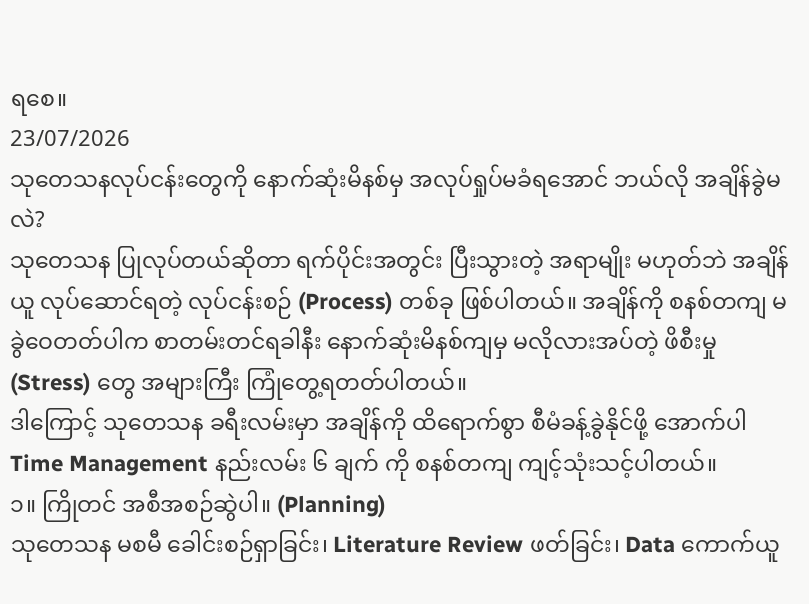ရစေ။
23/07/2026
သုတေသနလုပ်ငန်းတွေကို နောက်ဆုံးမိနစ်မှ အလုပ်ရှုပ်မခံရအောင် ဘယ်လို အချိန်ခွဲမလဲ?
သုတေသန ပြုလုပ်တယ်ဆိုတာ ရက်ပိုင်းအတွင်း ပြီးသွားတဲ့ အရာမျိုး မဟုတ်ဘဲ အချိန်ယူ လုပ်ဆောင်ရတဲ့ လုပ်ငန်းစဉ် (Process) တစ်ခု ဖြစ်ပါတယ်။ အချိန်ကို စနစ်တကျ မခွဲဝေတတ်ပါက စာတမ်းတင်ရခါနီး နောက်ဆုံးမိနစ်ကျမှ မလိုလားအပ်တဲ့ ဖိစီးမှု (Stress) တွေ အများကြီး ကြုံတွေ့ရတတ်ပါတယ်။
ဒါကြောင့် သုတေသန ခရီးလမ်းမှာ အချိန်ကို ထိရောက်စွာ စီမံခန့်ခွဲနိုင်ဖို့ အောက်ပါ Time Management နည်းလမ်း ၆ ချက် ကို စနစ်တကျ ကျင့်သုံးသင့်ပါတယ်။
၁။ ကြိုတင် အစီအစဉ်ဆွဲပါ။ (Planning)
သုတေသန မစမီ ခေါင်းစဉ်ရှာခြင်း၊ Literature Review ဖတ်ခြင်း၊ Data ကောက်ယူ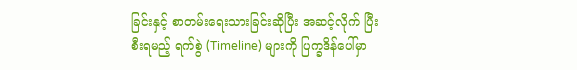ခြင်းနှင့် စာတမ်းရေးသားခြင်းဆိုပြီး အဆင့်လိုက် ပြီးစီးရမည့် ရက်စွဲ (Timeline) များကို ပြက္ခဒိန်ပေါ်မှာ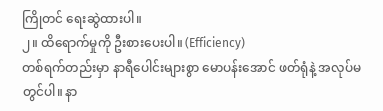ကြိုတင် ရေးဆွဲထားပါ။
၂။ ထိရောက်မှုကို ဦးစားပေးပါ။ (Efficiency)
တစ်ရက်တည်းမှာ နာရီပေါင်းများစွာ မောပန်းအောင် ဖတ်ရုံနဲ့ အလုပ်မတွင်ပါ။ နာ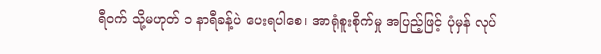ရီဝက် သို့မဟုတ် ၁ နာရီခန့်ပဲ ပေးရပါစေ၊ အာရုံစူးစိုက်မှု အပြည့်ဖြင့် ပုံမှန် လုပ်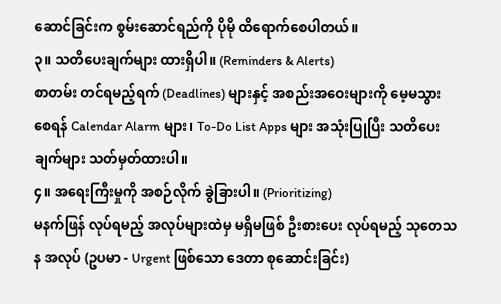ဆောင်ခြင်းက စွမ်းဆောင်ရည်ကို ပိုမို ထိရောက်စေပါတယ်။
၃။ သတိပေးချက်များ ထားရှိပါ။ (Reminders & Alerts)
စာတမ်း တင်ရမည့်ရက် (Deadlines) များနှင့် အစည်းအဝေးများကို မေ့မသွားစေရန် Calendar Alarm များ၊ To-Do List Apps များ အသုံးပြုပြီး သတိပေးချက်များ သတ်မှတ်ထားပါ။
၄။ အရေးကြီးမှုကို အစဉ်လိုက် ခွဲခြားပါ။ (Prioritizing)
မနက်ဖြန် လုပ်ရမည့် အလုပ်များထဲမှ မရှိမဖြစ် ဦးစားပေး လုပ်ရမည့် သုတေသန အလုပ် (ဥပမာ - Urgent ဖြစ်သော ဒေတာ စုဆောင်းခြင်း)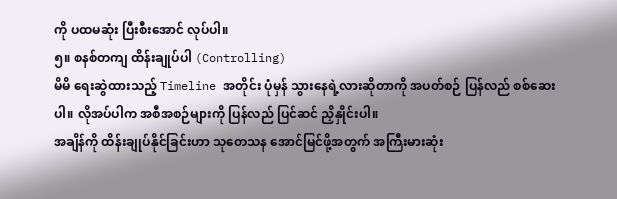ကို ပထမဆုံး ပြီးစီးအောင် လုပ်ပါ။
၅။ စနစ်တကျ ထိန်းချုပ်ပါ (Controlling)
မိမိ ရေးဆွဲထားသည့် Timeline အတိုင်း ပုံမှန် သွားနေရဲ့လားဆိုတာကို အပတ်စဉ် ပြန်လည် စစ်ဆေးပါ။ လိုအပ်ပါက အစီအစဉ်များကို ပြန်လည် ပြင်ဆင် ညှိနှိုင်းပါ။
အချိန်ကို ထိန်းချုပ်နိုင်ခြင်းဟာ သုတေသန အောင်မြင်ဖို့အတွက် အကြီးမားဆုံး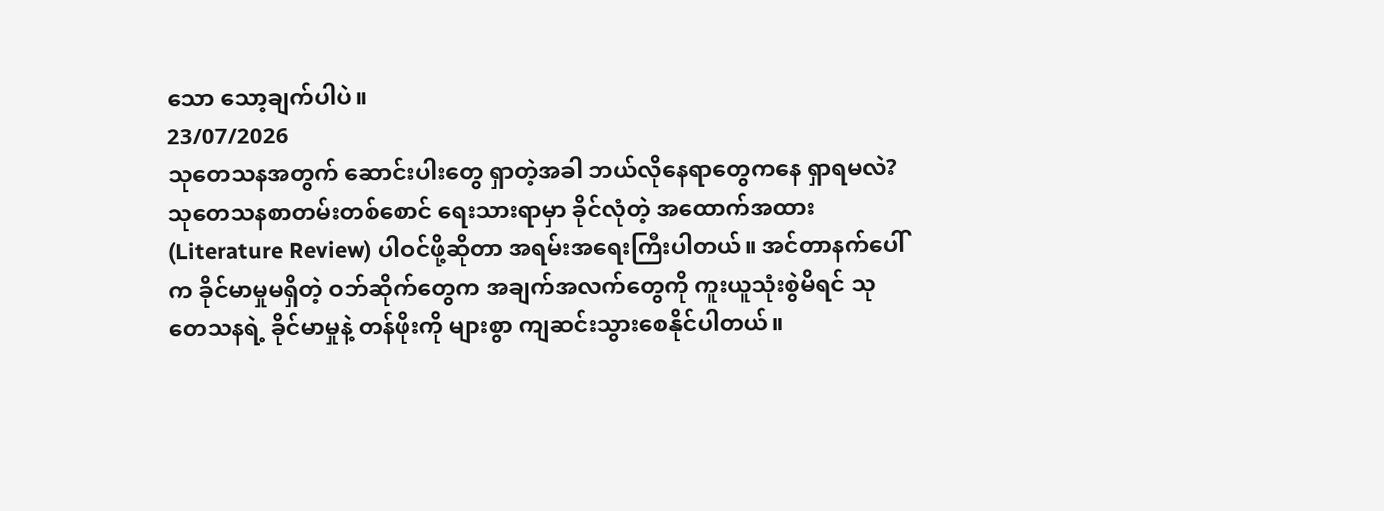သော သော့ချက်ပါပဲ။
23/07/2026
သုတေသနအတွက် ဆောင်းပါးတွေ ရှာတဲ့အခါ ဘယ်လိုနေရာတွေကနေ ရှာရမလဲ?
သုတေသနစာတမ်းတစ်စောင် ရေးသားရာမှာ ခိုင်လုံတဲ့ အထောက်အထား (Literature Review) ပါဝင်ဖို့ဆိုတာ အရမ်းအရေးကြီးပါတယ်။ အင်တာနက်ပေါ်က ခိုင်မာမှုမရှိတဲ့ ဝဘ်ဆိုက်တွေက အချက်အလက်တွေကို ကူးယူသုံးစွဲမိရင် သုတေသနရဲ့ ခိုင်မာမှုနဲ့ တန်ဖိုးကို များစွာ ကျဆင်းသွားစေနိုင်ပါတယ်။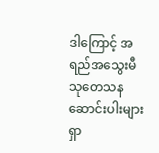ဒါကြောင့် အရည်အသွေးမီ သုတေသနဆောင်းပါးများ ရှာ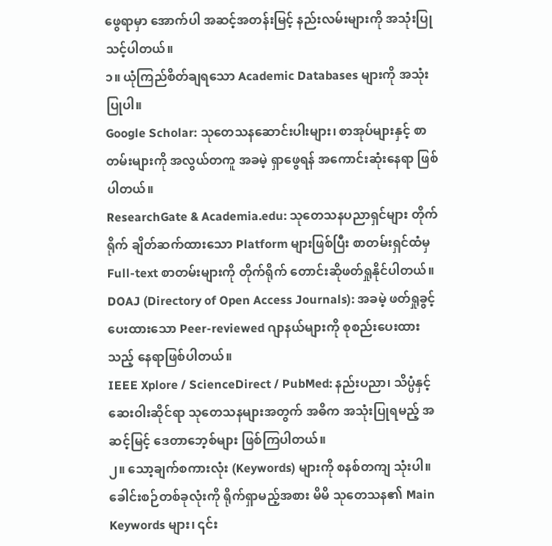ဖွေရာမှာ အောက်ပါ အဆင့်အတန်းမြင့် နည်းလမ်းများကို အသုံးပြုသင့်ပါတယ်။
၁။ ယုံကြည်စိတ်ချရသော Academic Databases များကို အသုံးပြုပါ။
Google Scholar: သုတေသနဆောင်းပါးများ၊ စာအုပ်များနှင့် စာတမ်းများကို အလွယ်တကူ အခမဲ့ ရှာဖွေရန် အကောင်းဆုံးနေရာ ဖြစ်ပါတယ်။
ResearchGate & Academia.edu: သုတေသနပညာရှင်များ တိုက်ရိုက် ချိတ်ဆက်ထားသော Platform များဖြစ်ပြီး စာတမ်းရှင်ထံမှ Full-text စာတမ်းများကို တိုက်ရိုက် တောင်းဆိုဖတ်ရှုနိုင်ပါတယ်။
DOAJ (Directory of Open Access Journals): အခမဲ့ ဖတ်ရှုခွင့်ပေးထားသော Peer-reviewed ဂျာနယ်များကို စုစည်းပေးထားသည့် နေရာဖြစ်ပါတယ်။
IEEE Xplore / ScienceDirect / PubMed: နည်းပညာ၊ သိပ္ပံနှင့် ဆေးဝါးဆိုင်ရာ သုတေသနများအတွက် အဓိက အသုံးပြုရမည့် အဆင့်မြင့် ဒေတာဘေ့စ်များ ဖြစ်ကြပါတယ်။
၂။ သော့ချက်စကားလုံး (Keywords) များကို စနစ်တကျ သုံးပါ။
ခေါင်းစဉ်တစ်ခုလုံးကို ရိုက်ရှာမည့်အစား မိမိ သုတေသန၏ Main Keywords များ၊ ၎င်း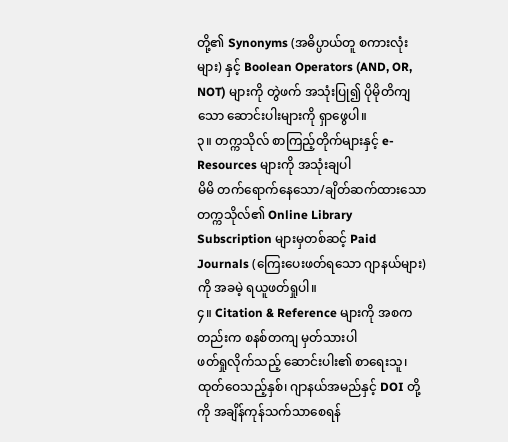တို့၏ Synonyms (အဓိပ္ပာယ်တူ စကားလုံးများ) နှင့် Boolean Operators (AND, OR, NOT) များကို တွဲဖက် အသုံးပြု၍ ပိုမိုတိကျသော ဆောင်းပါးများကို ရှာဖွေပါ။
၃။ တက္ကသိုလ် စာကြည့်တိုက်များနှင့် e-Resources များကို အသုံးချပါ
မိမိ တက်ရောက်နေသော/ချိတ်ဆက်ထားသော တက္ကသိုလ်၏ Online Library Subscription များမှတစ်ဆင့် Paid Journals (ကြေးပေးဖတ်ရသော ဂျာနယ်များ) ကို အခမဲ့ ရယူဖတ်ရှုပါ။
၄။ Citation & Reference များကို အစကတည်းက စနစ်တကျ မှတ်သားပါ
ဖတ်ရှုလိုက်သည့် ဆောင်းပါး၏ စာရေးသူ၊ ထုတ်ဝေသည့်နှစ်၊ ဂျာနယ်အမည်နှင့် DOI တို့ကို အချိန်ကုန်သက်သာစေရန်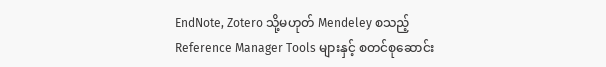EndNote, Zotero သို့မဟုတ် Mendeley စသည့် Reference Manager Tools များနှင့် စတင်စုဆောင်း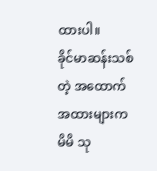ထားပါ။
ခိုင်မာဆန်းသစ်တဲ့ အထောက်အထားများက မိမိ သု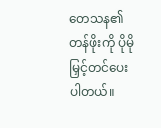တေသန၏ တန်ဖိုးကို ပိုမို မြှင့်တင်ပေးပါတယ်။